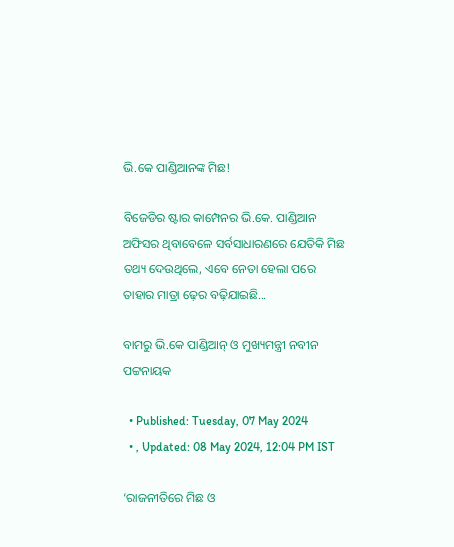ଭି.କେ ପାଣ୍ଡିଆନଙ୍କ ମିଛ!

ବିଜେଡିର ଷ୍ଟାର କାମ୍ପେନର ଭି.କେ. ପାଣ୍ଡିଆନ ଅଫିସର ଥିବାବେଳେ ସର୍ବସାଧାରଣରେ ଯେତିକି ମିଛ ତଥ୍ୟ ଦେଉଥିଲେ, ଏବେ ନେତା ହେଲା ପରେ ତାହାର ମାତ୍ରା ଢ଼େର ବଢ଼ିଯାଇଛି...

ବାମରୁ ଭି.କେ ପାଣ୍ଡିଆନ୍‌ ଓ ମୁଖ୍ୟମନ୍ତ୍ରୀ ନବୀନ ପଟ୍ଟନାୟକ

  • Published: Tuesday, 07 May 2024
  • , Updated: 08 May 2024, 12:04 PM IST

‘ରାଜନୀତିରେ ମିଛ ଓ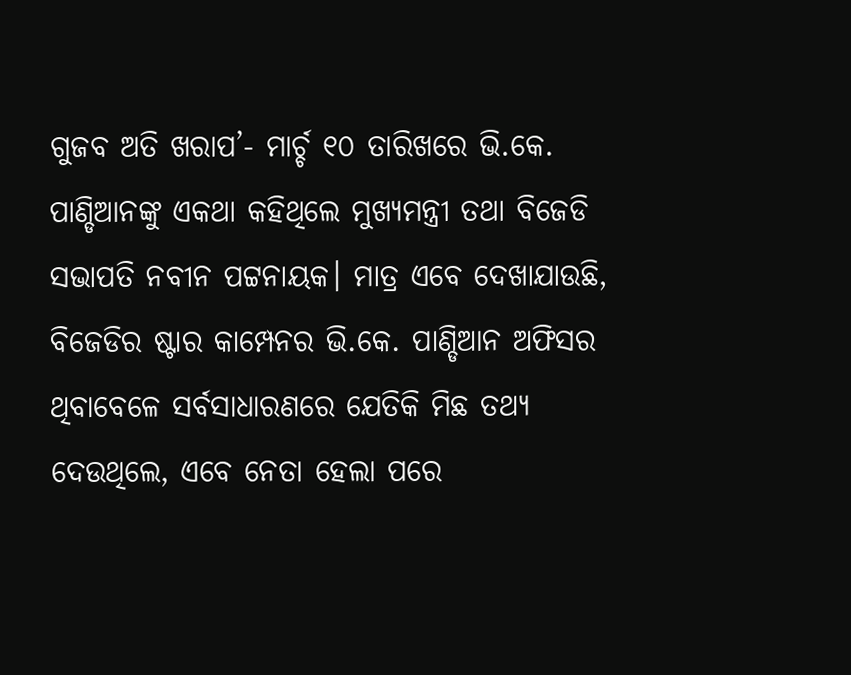ଗୁଜବ ଅତି ଖରାପ’- ମାର୍ଚ୍ଚ ୧୦ ତାରିଖରେ ଭି.କେ. ପାଣ୍ଡିଆନଙ୍କୁ ଏକଥା କହିଥିଲେ ମୁଖ୍ୟମନ୍ତ୍ରୀ ତଥା ବିଜେଡି ସଭାପତି ନବୀନ ପଟ୍ଟନାୟକ। ମାତ୍ର ଏବେ ଦେଖାଯାଉଛି, ବିଜେଡିର ଷ୍ଟାର କାମ୍ପେନର ଭି.କେ. ପାଣ୍ଡିଆନ ଅଫିସର ଥିବାବେଳେ ସର୍ବସାଧାରଣରେ ଯେତିକି ମିଛ ତଥ୍ୟ ଦେଉଥିଲେ, ଏବେ ନେତା ହେଲା ପରେ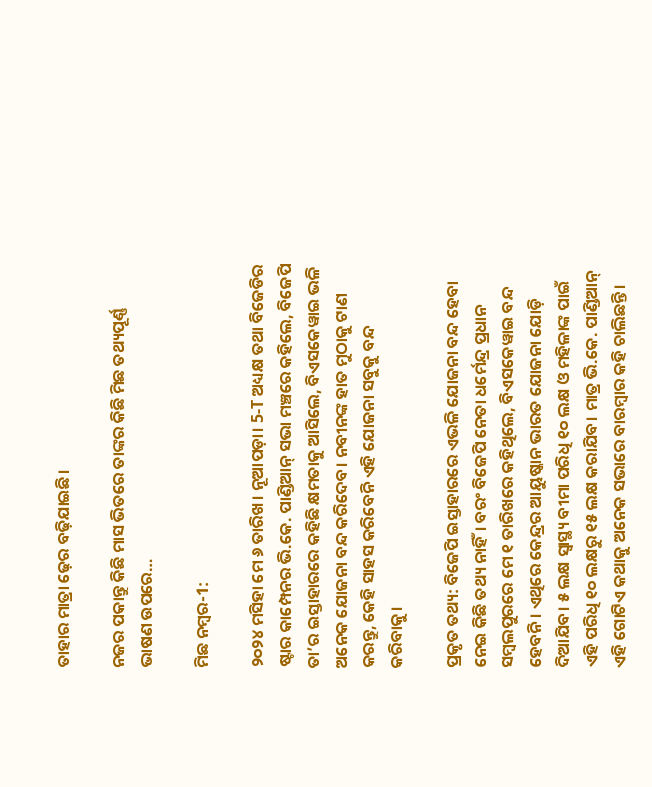ତାହାର ମାତ୍ରା ଢ଼େର ବଢ଼ିଯାଇଛି।

ନଜର ପକାନ୍ତୁ କିଛି ମାସ ଭିତରେ ତାଙ୍କର କିଛି ମିଛ ତଥ୍ୟପୂର୍ଣ୍ଣ ଭାଷଣ ଉପରେ…

ମିଛ ନମ୍ବର-1:

୨୦୨୪ ମସିହା ମେ ୬ ତାରିଖ। ନୂଆପଡ଼ା। 5-T ଅଧ୍ୟକ୍ଷ ତଥା ବିଜେଡିର ଷ୍ଟାର କାମ୍ପେନର ଭି.କେ. ପାଣ୍ଡିଆନ୍ ସଭା ମଞ୍ଚରେ କହିଲେ, ବିଜେପି ତା’ର ଇସ୍ତାହାରରେ କହିଛି କ୍ଷମତାକୁ ଆସିଲେ, ବିଏସକେୱାଇ ଭଳି ଅନେକ ଯୋଜନା ବନ୍ଦ କରିଦେବ। ନବୀନଙ୍କ ହାତ ମୁଠାକୁ ଟାଣ କରନ୍ତୁ, କେହି ସାହସ କରିବେନି ଏହି ଯୋଜନା ସବୁକୁ ବନ୍ଦ କରିବାକୁ।

ପ୍ରକୃତ ତଥ୍ୟ: ବିଜେପି ଇସ୍ତାହାରରେ ଏଭଳି ଯୋଜନା ବନ୍ଦ ହେବା ନେଇ କିଛି ତଥ୍ୟ ନାହିଁ। ବରଂ ବିଜେପି ନେତା ଧର୍ମେନ୍ଦ୍ର ପ୍ରଧାନ ସମ୍ବଲପୁରରେ ମେ ୧ ତାରିଖରେ କହିଥିଲେ, ବିଏସକେୱାଇ ବନ୍ଦ ହେବନି। ଏଥିରେ କେନ୍ଦ୍ରର ଆୟୁଷ୍କାନ ଭାରତ ଯୋଜନା ଯୋଡ଼ି ଦିଆଯିବ। ୫ ଲକ୍ଷ ସ୍ୱାସ୍ଥ୍ୟ ବୀମା ପରିଧି ୧୦ ଲକ୍ଷ ଓ ମହିଳାଙ୍କ ପାଇଁ ଏହି ପରିଧି ୧୦ ଲକ୍ଷରୁ ୧୫ ଲକ୍ଷ କରାଯିବ। ମାତ୍ର ଭି.କେ. ପାଣ୍ଡିଆନ୍ ଏହି ଗୋଟିଏ କଥାକୁ ଅନେକ ସଭାରେ ବାରମ୍ବାର କହି ଚାଲିଛନ୍ତି।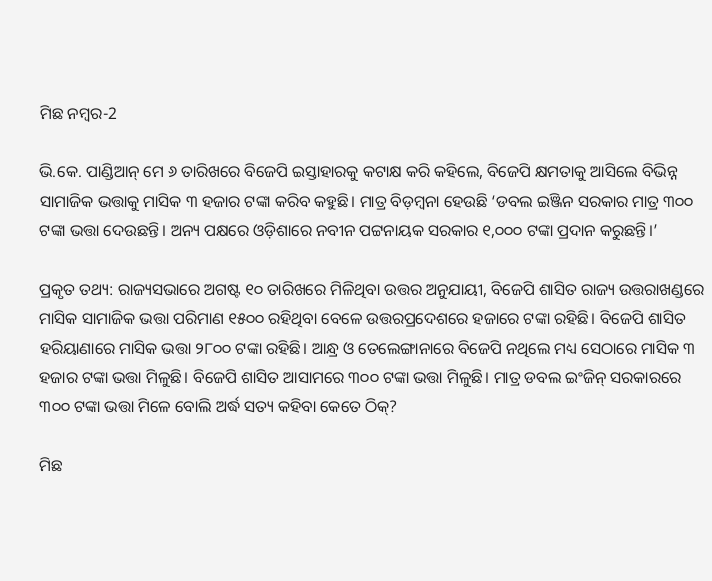ମିଛ ନମ୍ବର-2

ଭି.କେ. ପାଣ୍ଡିଆନ୍ ମେ ୬ ତାରିଖରେ ବିଜେପି ଇସ୍ତାହାରକୁ କଟାକ୍ଷ କରି କହିଲେ, ବିଜେପି କ୍ଷମତାକୁ ଆସିଲେ ବିଭିନ୍ନ ସାମାଜିକ ଭତ୍ତାକୁ ମାସିକ ୩ ହଜାର ଟଙ୍କା କରିବ କହୁଛି। ମାତ୍ର ବିଡ଼ମ୍ବନା ହେଉଛି ‘ଡବଲ ଇଞ୍ଜିନ ସରକାର ମାତ୍ର ୩୦୦ ଟଙ୍କା ଭତ୍ତା ଦେଉଛନ୍ତି। ଅନ୍ୟ ପକ୍ଷରେ ଓଡ଼ିଶାରେ ନବୀନ ପଟ୍ଟନାୟକ ସରକାର ୧,୦୦୦ ଟଙ୍କା ପ୍ରଦାନ କରୁଛନ୍ତି।’

ପ୍ରକୃତ ତଥ୍ୟ: ରାଜ୍ୟସଭାରେ ଅଗଷ୍ଟ ୧୦ ତାରିଖରେ ମିଳିଥିବା ଉତ୍ତର ଅନୁଯାୟୀ, ବିଜେପି ଶାସିତ ରାଜ୍ୟ ଉତ୍ତରାଖଣ୍ଡରେ ମାସିକ ସାମାଜିକ ଭତ୍ତା ପରିମାଣ ୧୫୦୦ ରହିଥିବା ବେଳେ ଉତ୍ତରପ୍ରଦେଶରେ ହଜାରେ ଟଙ୍କା ରହିଛି। ବିଜେପି ଶାସିତ ହରିୟାଣାରେ ମାସିକ ଭତ୍ତା ୨୮୦୦ ଟଙ୍କା ରହିଛି। ଆନ୍ଧ୍ର ଓ ତେଲେଙ୍ଗାନାରେ ବିଜେପି ନଥିଲେ ମଧ୍ୟ ସେଠାରେ ମାସିକ ୩ ହଜାର ଟଙ୍କା ଭତ୍ତା ମିଳୁଛି। ବିଜେପି ଶାସିତ ଆସାମରେ ୩୦୦ ଟଙ୍କା ଭତ୍ତା ମିଳୁଛି। ମାତ୍ର ଡବଲ ଇଂଜିନ୍ ସରକାରରେ ୩୦୦ ଟଙ୍କା ଭତ୍ତା ମିଳେ ବୋଲି ଅର୍ଦ୍ଧ ସତ୍ୟ କହିବା କେତେ ଠିକ୍‌?

ମିଛ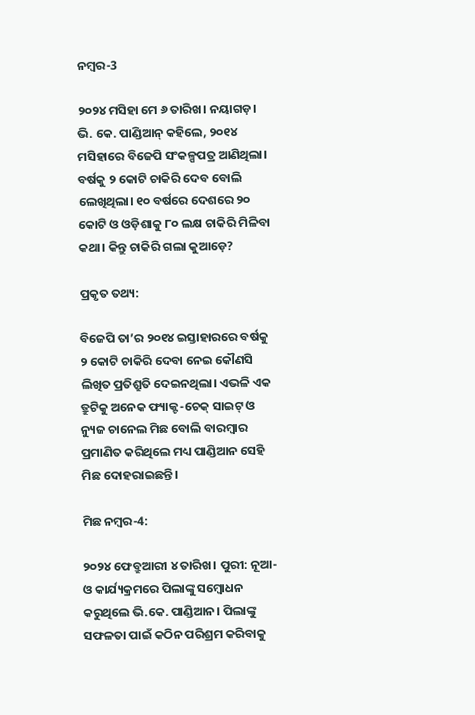ନମ୍ବର-3

୨୦୨୪ ମସିହା ମେ ୬ ତାରିଖ। ନୟାଗଡ଼। ଭି. କେ. ପାଣ୍ଡିଆନ୍ କହିଲେ, ୨୦୧୪ ମସିହାରେ ବିଜେପି ସଂକଳ୍ପପତ୍ର ଆଣିଥିଲା। ବର୍ଷକୁ ୨ କୋଟି ଚାକିରି ଦେବ ବୋଲି ଲେଖିଥିଲା। ୧୦ ବର୍ଷରେ ଦେଶରେ ୨୦ କୋଟି ଓ ଓଡ଼ିଶାକୁ ୮୦ ଲକ୍ଷ ଚାକିରି ମିଳିବା କଥା। କିନ୍ତୁ ଚାକିରି ଗଲା କୁଆଡ଼େ?

ପ୍ରକୃତ ତଥ୍ୟ:

ବିଜେପି ତା’ର ୨୦୧୪ ଇସ୍ତାହାରରେ ବର୍ଷକୁ ୨ କୋଟି ଚାକିରି ଦେବା ନେଇ କୌଣସି ଲିଖିତ ପ୍ରତିଶ୍ରୁତି ଦେଇନଥିଲା। ଏଭଳି ଏକ ତ୍ରୁଟିକୁ ଅନେକ ଫ୍ୟାକ୍ଟ-ଚେକ୍ ସାଇଟ୍ ଓ ନ୍ୟୁଜ ଚାନେଲ ମିଛ ବୋଲି ବାରମ୍ବାର ପ୍ରମାଣିତ କରିଥିଲେ ମଧ୍ୟ ପାଣ୍ଡିଆନ ସେହି ମିଛ ଦୋହରାଇଛନ୍ତି।

ମିଛ ନମ୍ବର-4:

୨୦୨୪ ଫେବ୍ରୁଆରୀ ୪ ତାରିଖ। ପୁରୀ: ନୂଆ-ଓ କାର୍ଯ୍ୟକ୍ରମରେ ପିଲାଙ୍କୁ ସମ୍ବୋଧନ କରୁଥିଲେ ଭି.କେ. ପାଣ୍ଡିଆନ। ପିଲାଙ୍କୁ ସଫଳତା ପାଇଁ କଠିନ ପରିଶ୍ରମ କରିବାକୁ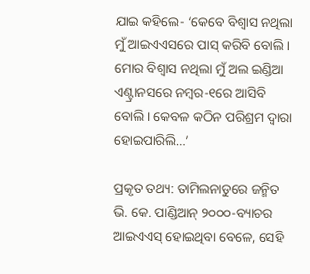ଯାଇ କହିଲେ- ‘କେବେ ବିଶ୍ୱାସ ନଥିଲା ମୁଁ ଆଇଏଏସରେ ପାସ୍‌ କରିବି ବୋଲି। ମୋର ବିଶ୍ୱାସ ନଥିଲା ମୁଁ ଅଲ ଇଣ୍ଡିଆ ଏଣ୍ଟ୍ରାନସରେ ନମ୍ବର-୧ରେ ଆସିବି ବୋଲି। କେବଳ କଠିନ ପରିଶ୍ରମ ଦ୍ୱାରା ହୋଇପାରିଲି…’

ପ୍ରକୃତ ତଥ୍ୟ: ତାମିଲନାଡୁରେ ଜନ୍ମିତ ଭି. କେ. ପାଣ୍ଡିଆନ୍ ୨୦୦୦-ବ୍ୟାଚର ଆଇଏଏସ୍ ହୋଇଥିବା ବେଳେ, ସେହି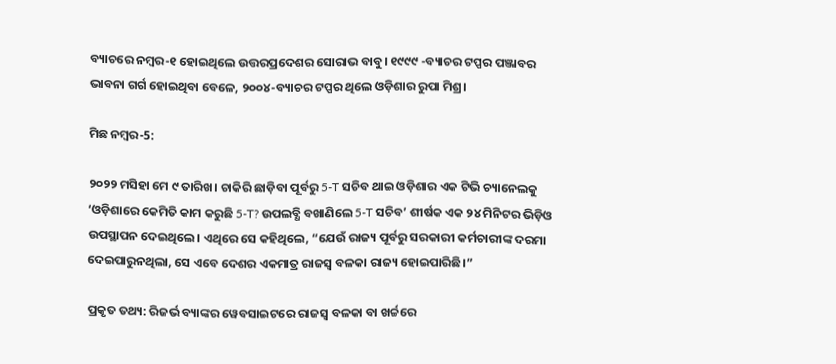ବ୍ୟାଚରେ ନମ୍ବର-୧ ହୋଇଥିଲେ ଉତ୍ତରପ୍ରଦେଶର ସୋରାଭ ବାବୁ। ୧୯୯୯ -ବ୍ୟାଚର ଟପ୍ପର ପଞ୍ଜାବର ଭାବନା ଗର୍ଗ ହୋଇଥିବା ବେଳେ, ୨୦୦୪-ବ୍ୟାଚର ଟପ୍ପର ଥିଲେ ଓଡ଼ିଶାର ରୁପା ମିଶ୍ର।

ମିଛ ନମ୍ବର-5:

୨୦୨୨ ମସିହା ମେ ୯ ତାରିଖ। ଚାକିରି ଛାଡ଼ିବା ପୂର୍ବରୁ 5-T ସଚିବ ଥାଇ ଓଡ଼ିଶାର ଏକ ଟିଭି ଚ୍ୟାନେଲକୁ ‘ଓଡ଼ିଶାରେ କେମିତି କାମ କରୁଛି 5-T? ଉପଲବ୍ଧି ବଖାଣିଲେ 5-T ସଚିବ’ ଶୀର୍ଷକ ଏକ ୨୪ ମିନିଟର ଭିଡ଼ିଓ ଉପସ୍ଥାପନ ଦେଇଥିଲେ। ଏଥିରେ ସେ କହିଥିଲେ, “ଯେଉଁ ରାଜ୍ୟ ପୂର୍ବରୁ ସରକାରୀ କର୍ମଚାରୀଙ୍କ ଦରମା ଦେଇପାରୁନଥିଲା, ସେ ଏବେ ଦେଶର ଏକମାତ୍ର ରାଜସ୍ୱ ବଳକା ରାଜ୍ୟ ହୋଇପାରିଛି।”

ପ୍ରକୃତ ତଥ୍ୟ: ରିଜର୍ଭ ବ୍ୟାଙ୍କର ୱେବସାଇଟରେ ରାଜସ୍ୱ ବଳକା ବା ଖର୍ଚ୍ଚରେ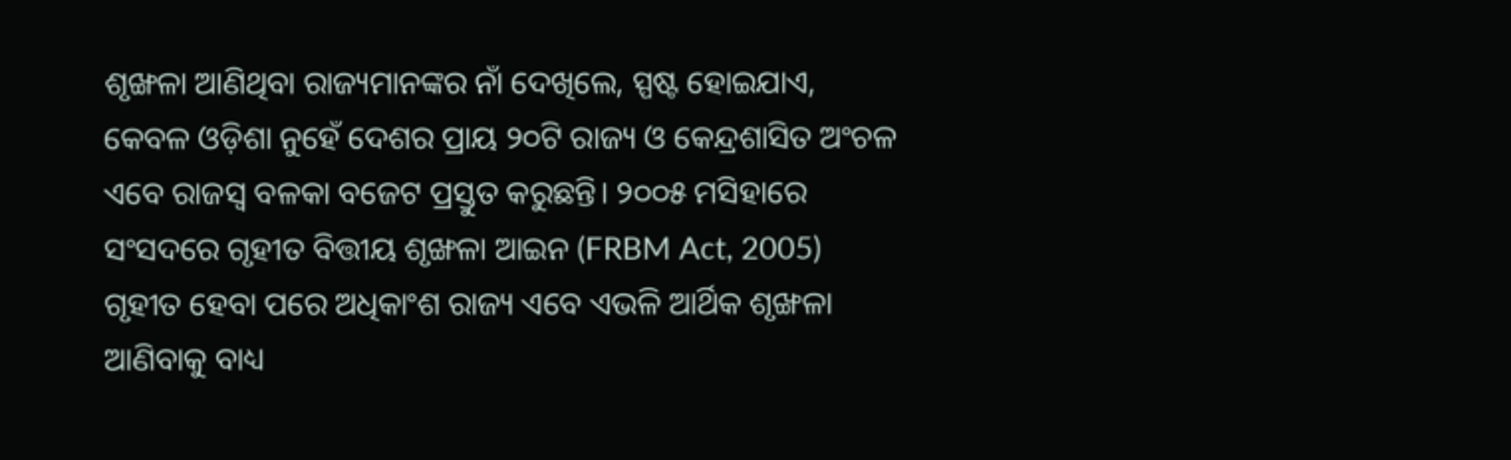ଶୃଙ୍ଖଳା ଆଣିଥିବା ରାଜ୍ୟମାନଙ୍କର ନାଁ ଦେଖିଲେ, ସ୍ପଷ୍ଟ ହୋଇଯାଏ, କେବଳ ଓଡ଼ିଶା ନୁହେଁ ଦେଶର ପ୍ରାୟ ୨୦ଟି ରାଜ୍ୟ ଓ କେନ୍ଦ୍ରଶାସିତ ଅଂଚଳ ଏବେ ରାଜସ୍ୱ ବଳକା ବଜେଟ ପ୍ରସ୍ତୁତ କରୁଛନ୍ତି। ୨୦୦୫ ମସିହାରେ ସଂସଦରେ ଗୃହୀତ ବିତ୍ତୀୟ ଶୃଙ୍ଖଳା ଆଇନ (FRBM Act, 2005) ଗୃହୀତ ହେବା ପରେ ଅଧିକାଂଶ ରାଜ୍ୟ ଏବେ ଏଭଳି ଆର୍ଥିକ ଶୃଙ୍ଖଳା ଆଣିବାକୁ ବାଧ୍ୟ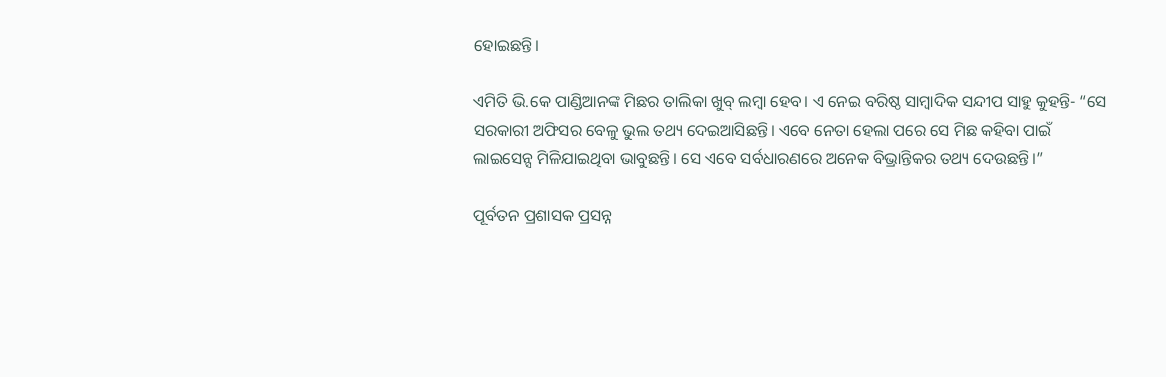ହୋଇଛନ୍ତି।

ଏମିତି ଭି.କେ ପାଣ୍ଡିଆନଙ୍କ ମିଛର ତାଲିକା ଖୁବ୍ ଲମ୍ବା ହେବ। ଏ ନେଇ ବରିଷ୍ଠ ସାମ୍ବାଦିକ ସନ୍ଦୀପ ସାହୁ କୁହନ୍ତି- “ସେ ସରକାରୀ ଅଫିସର ବେଳୁ ଭୁଲ ତଥ୍ୟ ଦେଇଆସିଛନ୍ତି। ଏବେ ନେତା ହେଲା ପରେ ସେ ମିଛ କହିବା ପାଇଁ ଲାଇସେନ୍ସ ମିଳିଯାଇଥିବା ଭାବୁଛନ୍ତି। ସେ ଏବେ ସର୍ବଧାରଣରେ ଅନେକ ବିଭ୍ରାନ୍ତିକର ତଥ୍ୟ ଦେଉଛନ୍ତି।”

ପୂର୍ବତନ ପ୍ରଶାସକ ପ୍ରସନ୍ନ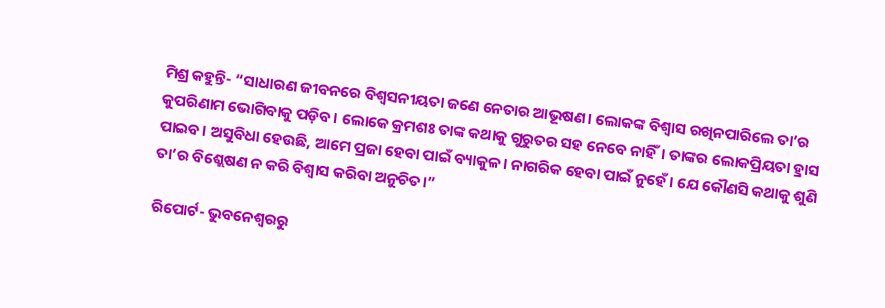ମିଶ୍ର କହୁନ୍ତି- “ସାଧାରଣ ଜୀବନରେ ବିଶ୍ୱସନୀୟତା ଜଣେ ନେତାର ଆଭୂଷଣ। ଲୋକଙ୍କ ବିଶ୍ୱାସ ରଖିନପାରିଲେ ତା’ର କୁପରିଣାମ ଭୋଗିବାକୁ ପଡ଼ିବ। ଲୋକେ କ୍ରମଶଃ ତାଙ୍କ କଥାକୁ ଗୁରୁତର ସହ ନେବେ ନାହିଁ। ତାଙ୍କର ଲୋକପ୍ରିୟତା ହ୍ରାସ ପାଇବ। ଅସୁବିଧା ହେଉଛି, ଆମେ ପ୍ରଜା ହେବା ପାଇଁ ବ୍ୟାକୁଳ। ନାଗରିକ ହେବା ପାଇଁ ନୁହେଁ। ଯେ କୌଣସି କଥାକୁ ଶୁଣି ତା’ର ବିଶ୍ଲେଷଣ ନ କରି ବିଶ୍ୱାସ କରିବା ଅନୁଚିତ।”

ରିପୋର୍ଟ- ଭୁବନେଶ୍ୱରରୁ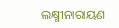ଲକ୍ଷ୍ମୀନାରାୟଣ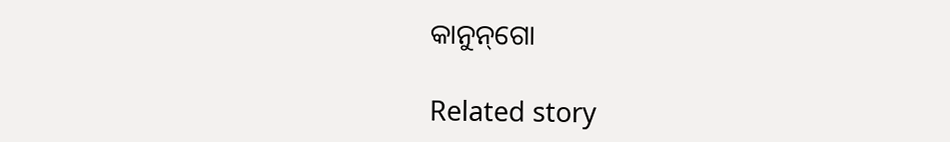କାନୁନ୍‌ଗୋ

Related story